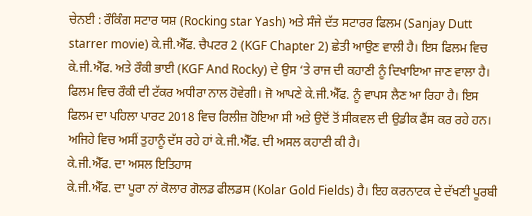ਚੇਨਈ : ਰੌਕਿੰਗ ਸਟਾਰ ਯਸ਼ (Rocking star Yash) ਅਤੇ ਸੰਜੇ ਦੱਤ ਸਟਾਰਰ ਫਿਲਮ (Sanjay Dutt starrer movie) ਕੇ.ਜੀ.ਐੱਫ. ਚੈਪਟਰ 2 (KGF Chapter 2) ਛੇਤੀ ਆਉਣ ਵਾਲੀ ਹੈ। ਇਸ ਫਿਲਮ ਵਿਚ ਕੇ.ਜੀ.ਐੱਫ. ਅਤੇ ਰੌਕੀ ਭਾਈ (KGF And Rocky) ਦੇ ਉਸ ‘ਤੇ ਰਾਜ ਦੀ ਕਹਾਣੀ ਨੂੰ ਦਿਖਾਇਆ ਜਾਣ ਵਾਲਾ ਹੈ। ਫਿਲਮ ਵਿਚ ਰੌਕੀ ਦੀ ਟੱਕਰ ਅਧੀਰਾ ਨਾਲ ਹੋਵੇਗੀ। ਜੋ ਆਪਣੇ ਕੇ.ਜੀ.ਐੱਫ. ਨੂੰ ਵਾਪਸ ਲੈਣ ਆ ਰਿਹਾ ਹੈ। ਇਸ ਫਿਲਮ ਦਾ ਪਹਿਲਾ ਪਾਰਟ 2018 ਵਿਚ ਰਿਲੀਜ਼ ਹੋਇਆ ਸੀ ਅਤੇ ਉਦੋਂ ਤੋਂ ਸੀਕਵਲ ਦੀ ਉਡੀਕ ਫੈਂਸ ਕਰ ਰਹੇ ਹਨ। ਅਜਿਹੇ ਵਿਚ ਅਸੀਂ ਤੁਹਾਨੂੰ ਦੱਸ ਰਹੇ ਹਾਂ ਕੇ.ਜੀ.ਐੱਫ. ਦੀ ਅਸਲ ਕਹਾਣੀ ਕੀ ਹੈ।
ਕੇ.ਜੀ.ਐੱਫ. ਦਾ ਅਸਲ ਇਤਿਹਾਸ
ਕੇ.ਜੀ.ਐੱਫ. ਦਾ ਪੂਰਾ ਨਾਂ ਕੋਲਾਰ ਗੋਲਡ ਫੀਲਡਸ (Kolar Gold Fields) ਹੈ। ਇਹ ਕਰਨਾਟਕ ਦੇ ਦੱਖਣੀ ਪੂਰਬੀ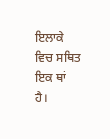ਇਲਾਕੇ ਵਿਚ ਸਥਿਤ ਇਕ ਥਾਂ ਹੈ।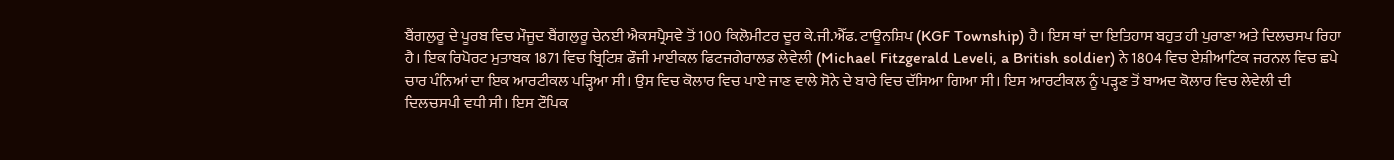ਬੈਂਗਲੁਰੂ ਦੇ ਪੂਰਬ ਵਿਚ ਮੌਜੂਦ ਬੈਂਗਲੁਰੂ ਚੇਨਈ ਐਕਸਪ੍ਰੈਸਵੇ ਤੋਂ 100 ਕਿਲੋਮੀਟਰ ਦੂਰ ਕੇ.ਜੀ.ਐੱਫ. ਟਾਊਨਸ਼ਿਪ (KGF Township) ਹੈ। ਇਸ ਥਾਂ ਦਾ ਇਤਿਹਾਸ ਬਹੁਤ ਹੀ ਪੁਰਾਣਾ ਅਤੇ ਦਿਲਚਸਪ ਰਿਹਾ ਹੈ। ਇਕ ਰਿਪੋਰਟ ਮੁਤਾਬਕ 1871 ਵਿਚ ਬ੍ਰਿਟਿਸ਼ ਫੌਜੀ ਮਾਈਕਲ ਫਿਟਜਗੇਰਾਲਡ ਲੇਵੇਲੀ (Michael Fitzgerald Leveli, a British soldier) ਨੇ 1804 ਵਿਚ ਏਸ਼ੀਆਟਿਕ ਜਰਨਲ ਵਿਚ ਛਪੇ ਚਾਰ ਪੰਨਿਆਂ ਦਾ ਇਕ ਆਰਟੀਕਲ ਪੜ੍ਹਿਆ ਸੀ। ਉਸ ਵਿਚ ਕੋਲਾਰ ਵਿਚ ਪਾਏ ਜਾਣ ਵਾਲੇ ਸੋਨੇ ਦੇ ਬਾਰੇ ਵਿਚ ਦੱਸਿਆ ਗਿਆ ਸੀ। ਇਸ ਆਰਟੀਕਲ ਨੂੰ ਪੜ੍ਹਣ ਤੋਂ ਬਾਅਦ ਕੋਲਾਰ ਵਿਚ ਲੇਵੇਲੀ ਦੀ ਦਿਲਚਸਪੀ ਵਧੀ ਸੀ। ਇਸ ਟੌਪਿਕ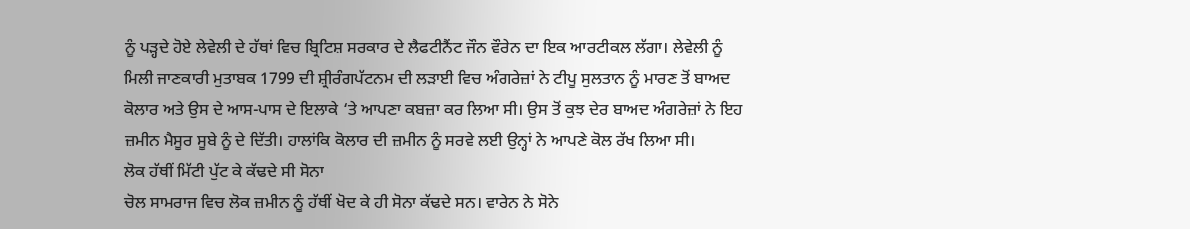ਨੂੰ ਪੜ੍ਹਦੇ ਹੋਏ ਲੇਵੇਲੀ ਦੇ ਹੱਥਾਂ ਵਿਚ ਬ੍ਰਿਟਿਸ਼ ਸਰਕਾਰ ਦੇ ਲੈਫਟੀਨੈਂਟ ਜੌਨ ਵੌਰੇਨ ਦਾ ਇਕ ਆਰਟੀਕਲ ਲੱਗਾ। ਲੇਵੇਲੀ ਨੂੰ ਮਿਲੀ ਜਾਣਕਾਰੀ ਮੁਤਾਬਕ 1799 ਦੀ ਸ਼੍ਰੀਰੰਗਪੱਟਨਮ ਦੀ ਲੜਾਈ ਵਿਚ ਅੰਗਰੇਜ਼ਾਂ ਨੇ ਟੀਪੂ ਸੁਲਤਾਨ ਨੂੰ ਮਾਰਣ ਤੋਂ ਬਾਅਦ ਕੋਲਾਰ ਅਤੇ ਉਸ ਦੇ ਆਸ-ਪਾਸ ਦੇ ਇਲਾਕੇ ‘ਤੇ ਆਪਣਾ ਕਬਜ਼ਾ ਕਰ ਲਿਆ ਸੀ। ਉਸ ਤੋਂ ਕੁਝ ਦੇਰ ਬਾਅਦ ਅੰਗਰੇਜ਼ਾਂ ਨੇ ਇਹ ਜ਼ਮੀਨ ਮੈਸੂਰ ਸੂਬੇ ਨੂੰ ਦੇ ਦਿੱਤੀ। ਹਾਲਾਂਕਿ ਕੋਲਾਰ ਦੀ ਜ਼ਮੀਨ ਨੂੰ ਸਰਵੇ ਲਈ ਉਨ੍ਹਾਂ ਨੇ ਆਪਣੇ ਕੋਲ ਰੱਖ ਲਿਆ ਸੀ।
ਲੋਕ ਹੱਥੀਂ ਮਿੱਟੀ ਪੁੱਟ ਕੇ ਕੱਢਦੇ ਸੀ ਸੋਨਾ
ਚੋਲ ਸਾਮਰਾਜ ਵਿਚ ਲੋਕ ਜ਼ਮੀਨ ਨੂੰ ਹੱਥੀਂ ਖੋਦ ਕੇ ਹੀ ਸੋਨਾ ਕੱਢਦੇ ਸਨ। ਵਾਰੇਨ ਨੇ ਸੋਨੇ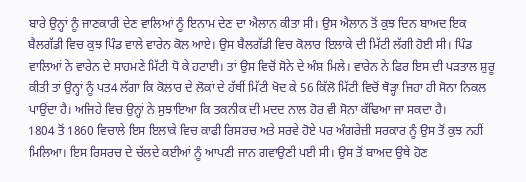ਬਾਰੇ ਉਨ੍ਹਾਂ ਨੂੰ ਜਾਣਕਾਰੀ ਦੇਣ ਵਾਲਿਆਂ ਨੂੰ ਇਨਾਮ ਦੇਣ ਦਾ ਐਲਾਨ ਕੀਤਾ ਸੀ। ਉਸ ਐਲਾਨ ਤੋਂ ਕੁਝ ਦਿਨ ਬਾਅਦ ਇਕ ਬੈਲਗੱਡੀ ਵਿਚ ਕੁਝ ਪਿੰਡ ਵਾਲੇ ਵਾਰੇਨ ਕੋਲ ਆਏ। ਉਸ ਬੈਲਗੱਡੀ ਵਿਚ ਕੋਲਾਰ ਇਲਾਕੇ ਦੀ ਮਿੱਟੀ ਲੱਗੀ ਹੋਈ ਸੀ। ਪਿੰਡ ਵਾਲਿਆਂ ਨੇ ਵਾਰੇਨ ਦੇ ਸਾਹਮਣੇ ਮਿੱਟੀ ਧੋ ਕੇ ਹਟਾਈ। ਤਾਂ ਉਸ ਵਿਚੋਂ ਸੋਨੇ ਦੇ ਅੰਸ਼ ਮਿਲੇ। ਵਾਰੇਨ ਨੇ ਫਿਰ ਇਸ ਦੀ ਪੜਤਾਲ ਸ਼ੁਰੂ ਕੀਤੀ ਤਾਂ ਉਨ੍ਹਾਂ ਨੂੰ ਪਤ4 ਲੱਗਾ ਕਿ ਕੋਲਾਰ ਦੇ ਲੋਕਾਂ ਦੇ ਹੱਥੀਂ ਮਿੱਟੀ ਖੋਦ ਕੇ 56 ਕਿੱਲੋ ਮਿੱਟੀ ਵਿਚੋਂ ਥੋੜ੍ਹਾ ਜਿਹਾ ਹੀ ਸੋਨਾ ਨਿਕਲ ਪਾਉਂਦਾ ਹੈ। ਅਜਿਹੇ ਵਿਚ ਉਨ੍ਹਾਂ ਨੇ ਸੁਝਾਇਆ ਕਿ ਤਕਨੀਕ ਦੀ ਮਦਦ ਨਾਲ ਹੋਰ ਵੀ ਸੋਨਾ ਕੱਢਿਆ ਜਾ ਸਕਦਾ ਹੈ।
1804 ਤੋਂ 1860 ਵਿਚਾਲੇ ਇਸ ਇਲਾਕੇ ਵਿਚ ਕਾਫੀ ਰਿਸਰਚ ਅਤੇ ਸਰਵੇ ਹੋਏ ਪਰ ਅੰਗਰੇਜ਼ੀ ਸਰਕਾਰ ਨੂੰ ਉਸ ਤੋਂ ਕੁਝ ਨਹੀਂ ਮਿਲਿਆ। ਇਸ ਰਿਸਰਚ ਦੇ ਚੱਲਦੇ ਕਈਆਂ ਨੂੰ ਆਪਣੀ ਜਾਨ ਗਵਾਉਣੀ ਪਈ ਸੀ। ਉਸ ਤੋਂ ਬਾਅਦ ਉਥੇ ਹੋਣ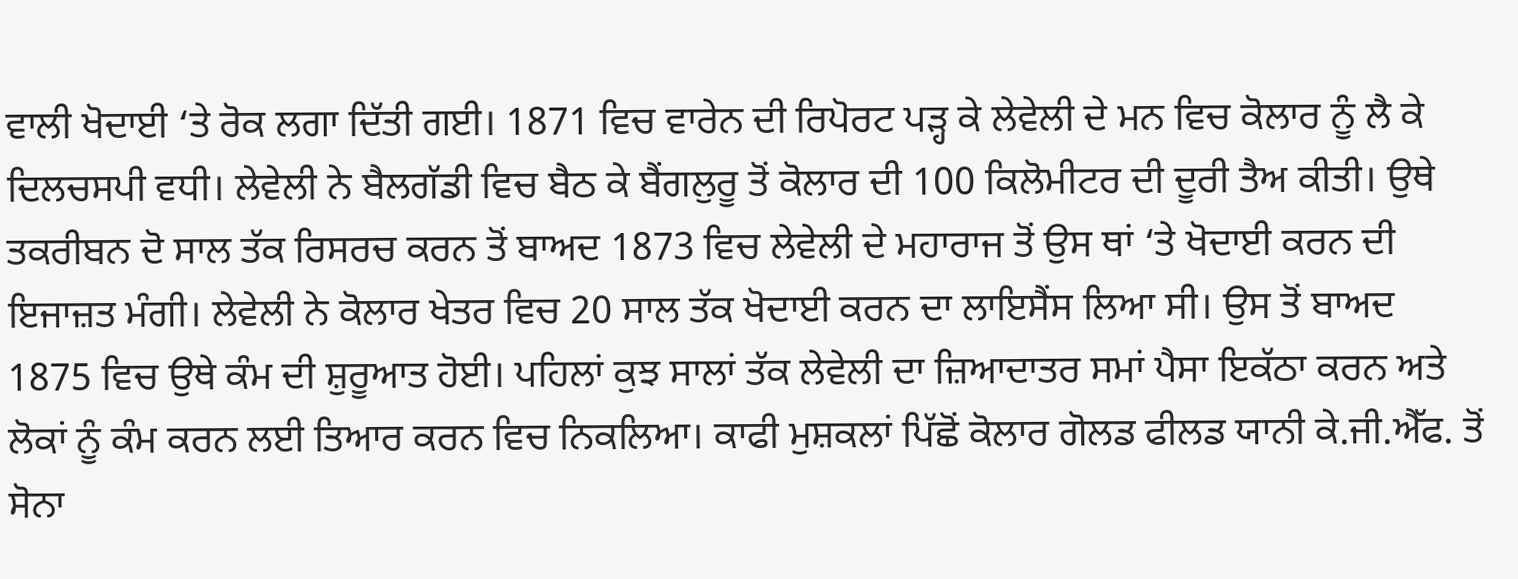ਵਾਲੀ ਖੋਦਾਈ ‘ਤੇ ਰੋਕ ਲਗਾ ਦਿੱਤੀ ਗਈ। 1871 ਵਿਚ ਵਾਰੇਨ ਦੀ ਰਿਪੋਰਟ ਪੜ੍ਹ ਕੇ ਲੇਵੇਲੀ ਦੇ ਮਨ ਵਿਚ ਕੋਲਾਰ ਨੂੰ ਲੈ ਕੇ ਦਿਲਚਸਪੀ ਵਧੀ। ਲੇਵੇਲੀ ਨੇ ਬੈਲਗੱਡੀ ਵਿਚ ਬੈਠ ਕੇ ਬੈਂਗਲੁਰੂ ਤੋਂ ਕੋਲਾਰ ਦੀ 100 ਕਿਲੋਮੀਟਰ ਦੀ ਦੂਰੀ ਤੈਅ ਕੀਤੀ। ਉਥੇ ਤਕਰੀਬਨ ਦੋ ਸਾਲ ਤੱਕ ਰਿਸਰਚ ਕਰਨ ਤੋਂ ਬਾਅਦ 1873 ਵਿਚ ਲੇਵੇਲੀ ਦੇ ਮਹਾਰਾਜ ਤੋਂ ਉਸ ਥਾਂ ‘ਤੇ ਖੋਦਾਈ ਕਰਨ ਦੀ ਇਜਾਜ਼ਤ ਮੰਗੀ। ਲੇਵੇਲੀ ਨੇ ਕੋਲਾਰ ਖੇਤਰ ਵਿਚ 20 ਸਾਲ ਤੱਕ ਖੋਦਾਈ ਕਰਨ ਦਾ ਲਾਇਸੈਂਸ ਲਿਆ ਸੀ। ਉਸ ਤੋਂ ਬਾਅਦ 1875 ਵਿਚ ਉਥੇ ਕੰਮ ਦੀ ਸ਼ੁਰੂਆਤ ਹੋਈ। ਪਹਿਲਾਂ ਕੁਝ ਸਾਲਾਂ ਤੱਕ ਲੇਵੇਲੀ ਦਾ ਜ਼ਿਆਦਾਤਰ ਸਮਾਂ ਪੈਸਾ ਇਕੱਠਾ ਕਰਨ ਅਤੇ ਲੋਕਾਂ ਨੂੰ ਕੰਮ ਕਰਨ ਲਈ ਤਿਆਰ ਕਰਨ ਵਿਚ ਨਿਕਲਿਆ। ਕਾਫੀ ਮੁਸ਼ਕਲਾਂ ਪਿੱਛੋਂ ਕੋਲਾਰ ਗੋਲਡ ਫੀਲਡ ਯਾਨੀ ਕੇ.ਜੀ.ਐੱਫ. ਤੋਂ ਸੋਨਾ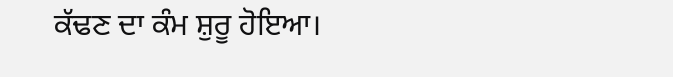ਕੱਢਣ ਦਾ ਕੰਮ ਸ਼ੁਰੂ ਹੋਇਆ।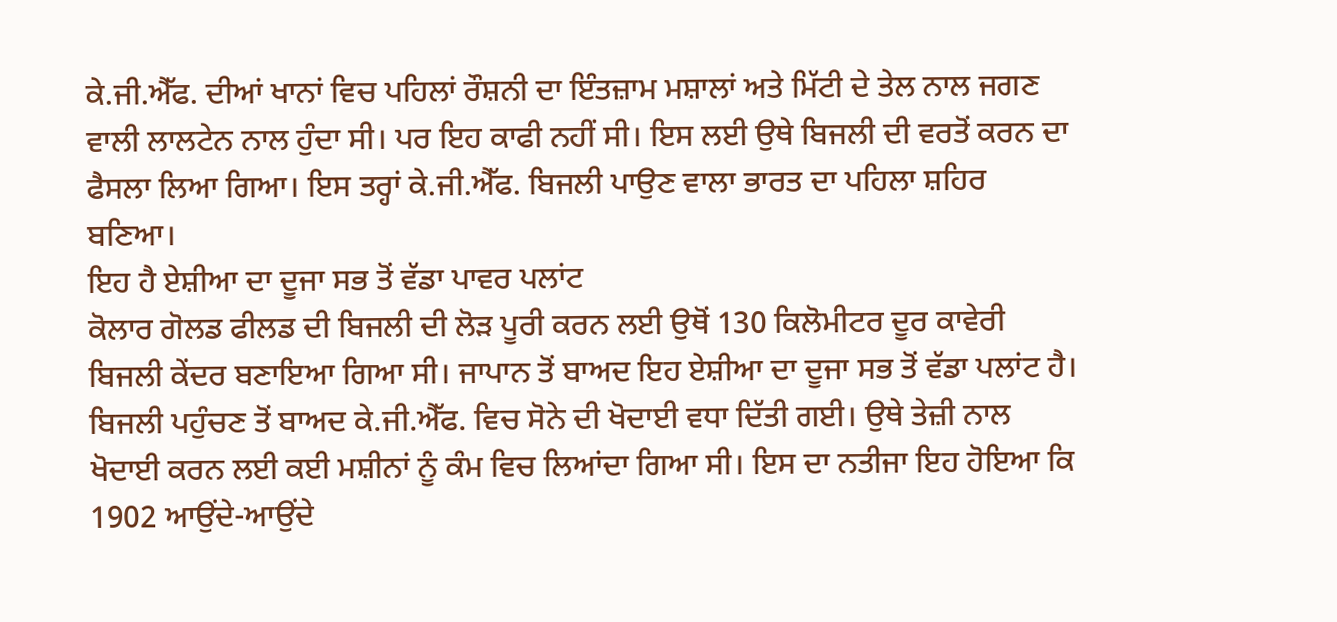ਕੇ.ਜੀ.ਐੱਫ. ਦੀਆਂ ਖਾਨਾਂ ਵਿਚ ਪਹਿਲਾਂ ਰੌਸ਼ਨੀ ਦਾ ਇੰਤਜ਼ਾਮ ਮਸ਼ਾਲਾਂ ਅਤੇ ਮਿੱਟੀ ਦੇ ਤੇਲ ਨਾਲ ਜਗਣ ਵਾਲੀ ਲਾਲਟੇਨ ਨਾਲ ਹੁੰਦਾ ਸੀ। ਪਰ ਇਹ ਕਾਫੀ ਨਹੀਂ ਸੀ। ਇਸ ਲਈ ਉਥੇ ਬਿਜਲੀ ਦੀ ਵਰਤੋਂ ਕਰਨ ਦਾ ਫੈਸਲਾ ਲਿਆ ਗਿਆ। ਇਸ ਤਰ੍ਹਾਂ ਕੇ.ਜੀ.ਐੱਫ. ਬਿਜਲੀ ਪਾਉਣ ਵਾਲਾ ਭਾਰਤ ਦਾ ਪਹਿਲਾ ਸ਼ਹਿਰ ਬਣਿਆ।
ਇਹ ਹੈ ਏਸ਼ੀਆ ਦਾ ਦੂਜਾ ਸਭ ਤੋਂ ਵੱਡਾ ਪਾਵਰ ਪਲਾਂਟ
ਕੋਲਾਰ ਗੋਲਡ ਫੀਲਡ ਦੀ ਬਿਜਲੀ ਦੀ ਲੋੜ ਪੂਰੀ ਕਰਨ ਲਈ ਉਥੋਂ 130 ਕਿਲੋਮੀਟਰ ਦੂਰ ਕਾਵੇਰੀ ਬਿਜਲੀ ਕੇਂਦਰ ਬਣਾਇਆ ਗਿਆ ਸੀ। ਜਾਪਾਨ ਤੋਂ ਬਾਅਦ ਇਹ ਏਸ਼ੀਆ ਦਾ ਦੂਜਾ ਸਭ ਤੋਂ ਵੱਡਾ ਪਲਾਂਟ ਹੈ। ਬਿਜਲੀ ਪਹੁੰਚਣ ਤੋਂ ਬਾਅਦ ਕੇ.ਜੀ.ਐੱਫ. ਵਿਚ ਸੋਨੇ ਦੀ ਖੋਦਾਈ ਵਧਾ ਦਿੱਤੀ ਗਈ। ਉਥੇ ਤੇਜ਼ੀ ਨਾਲ ਖੋਦਾਈ ਕਰਨ ਲਈ ਕਈ ਮਸ਼ੀਨਾਂ ਨੂੰ ਕੰਮ ਵਿਚ ਲਿਆਂਦਾ ਗਿਆ ਸੀ। ਇਸ ਦਾ ਨਤੀਜਾ ਇਹ ਹੋਇਆ ਕਿ 1902 ਆਉਂਦੇ-ਆਉਂਦੇ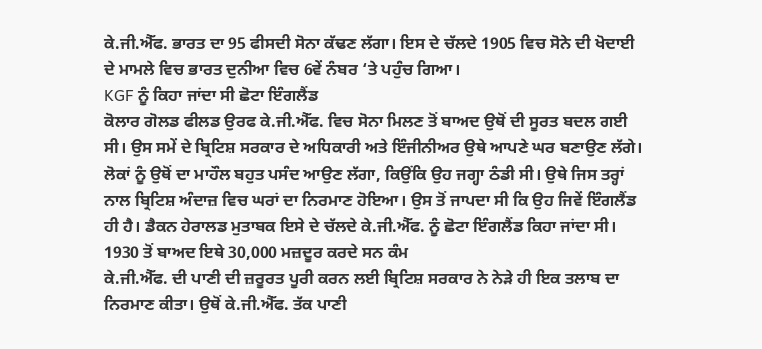ਕੇ.ਜੀ.ਐੱਫ. ਭਾਰਤ ਦਾ 95 ਫੀਸਦੀ ਸੋਨਾ ਕੱਢਣ ਲੱਗਾ। ਇਸ ਦੇ ਚੱਲਦੇ 1905 ਵਿਚ ਸੋਨੇ ਦੀ ਖੋਦਾਈ ਦੇ ਮਾਮਲੇ ਵਿਚ ਭਾਰਤ ਦੁਨੀਆ ਵਿਚ 6ਵੇਂ ਨੰਬਰ ‘ਤੇ ਪਹੁੰਚ ਗਿਆ।
KGF ਨੂੰ ਕਿਹਾ ਜਾਂਦਾ ਸੀ ਛੋਟਾ ਇੰਗਲੈਂਡ
ਕੋਲਾਰ ਗੋਲਡ ਫੀਲਡ ਉਰਫ ਕੇ.ਜੀ.ਐੱਫ. ਵਿਚ ਸੋਨਾ ਮਿਲਣ ਤੋਂ ਬਾਅਦ ਉਥੋਂ ਦੀ ਸੂਰਤ ਬਦਲ ਗਈ ਸੀ। ਉਸ ਸਮੇਂ ਦੇ ਬ੍ਰਿਟਿਸ਼ ਸਰਕਾਰ ਦੇ ਅਧਿਕਾਰੀ ਅਤੇ ਇੰਜੀਨੀਅਰ ਉਥੇ ਆਪਣੇ ਘਰ ਬਣਾਉਣ ਲੱਗੇ। ਲੋਕਾਂ ਨੂੰ ਉਥੋਂ ਦਾ ਮਾਹੌਲ ਬਹੁਤ ਪਸੰਦ ਆਉਣ ਲੱਗਾ, ਕਿਉਂਕਿ ਉਹ ਜਗ੍ਹਾ ਠੰਡੀ ਸੀ। ਉਥੇ ਜਿਸ ਤਰ੍ਹਾਂ ਨਾਲ ਬ੍ਰਿਟਿਸ਼ ਅੰਦਾਜ਼ ਵਿਚ ਘਰਾਂ ਦਾ ਨਿਰਮਾਣ ਹੋਇਆ। ਉਸ ਤੋਂ ਜਾਪਦਾ ਸੀ ਕਿ ਉਹ ਜਿਵੇਂ ਇੰਗਲੈਂਡ ਹੀ ਹੈ। ਡੈਕਨ ਹੇਰਾਲਡ ਮੁਤਾਬਕ ਇਸੇ ਦੇ ਚੱਲਦੇ ਕੇ.ਜੀ.ਐੱਫ. ਨੂੰ ਛੋਟਾ ਇੰਗਲੈਂਡ ਕਿਹਾ ਜਾਂਦਾ ਸੀ।
1930 ਤੋਂ ਬਾਅਦ ਇਥੇ 30,000 ਮਜ਼ਦੂਰ ਕਰਦੇ ਸਨ ਕੰਮ
ਕੇ.ਜੀ.ਐੱਫ. ਦੀ ਪਾਣੀ ਦੀ ਜ਼ਰੂਰਤ ਪੂਰੀ ਕਰਨ ਲਈ ਬ੍ਰਿਟਿਸ਼ ਸਰਕਾਰ ਨੇ ਨੇੜੇ ਹੀ ਇਕ ਤਲਾਬ ਦਾ ਨਿਰਮਾਣ ਕੀਤਾ। ਉਥੋਂ ਕੇ.ਜੀ.ਐੱਫ. ਤੱਕ ਪਾਣੀ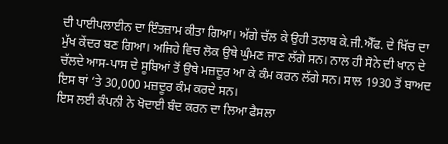ਦੀ ਪਾਈਪਲਾਈਨ ਦਾ ਇੰਤਜ਼ਾਮ ਕੀਤਾ ਗਿਆ। ਅੱਗੇ ਚੱਲ ਕੇ ਉਹੀ ਤਲਾਬ ਕੇ.ਜੀ.ਐੱਫ. ਦੇ ਖਿੱਚ ਦਾ ਮੁੱਖ ਕੇਂਦਰ ਬਣ ਗਿਆ। ਅਜਿਹੇ ਵਿਚ ਲੋਕ ਉਥੇ ਘੁੰਮਣ ਜਾਣ ਲੱਗੇ ਸਨ। ਨਾਲ ਹੀ ਸੋਨੇ ਦੀ ਖਾਨ ਦੇ ਚੱਲਦੇ ਆਸ-ਪਾਸ ਦੇ ਸੂਬਿਆਂ ਤੋਂ ਉਥੇ ਮਜ਼ਦੂਰ ਆ ਕੇ ਕੰਮ ਕਰਨ ਲੱਗੇ ਸਨ। ਸਾਲ 1930 ਤੋਂ ਬਾਅਦ ਇਸ ਥਾਂ ‘ਤੇ 30,000 ਮਜ਼ਦੂਰ ਕੰਮ ਕਰਦੇ ਸਨ।
ਇਸ ਲਈ ਕੰਪਨੀ ਨੇ ਖੋਦਾਈ ਬੰਦ ਕਰਨ ਦਾ ਲਿਆ ਫੈਸਲਾ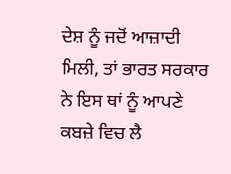ਦੇਸ਼ ਨੂੰ ਜਦੋਂ ਆਜ਼ਾਦੀ ਮਿਲੀ, ਤਾਂ ਭਾਰਤ ਸਰਕਾਰ ਨੇ ਇਸ ਥਾਂ ਨੂੰ ਆਪਣੇ ਕਬਜ਼ੇ ਵਿਚ ਲੈ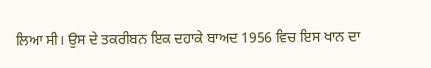ਲਿਆ ਸੀ। ਉਸ ਦੇ ਤਕਰੀਬਨ ਇਕ ਦਹਾਕੇ ਬਾਅਦ 1956 ਵਿਚ ਇਸ ਖਾਨ ਦਾ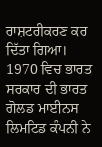ਰਾਸ਼ਟਰੀਕਰਣ ਕਰ ਦਿੱਤਾ ਗਿਆ। 1970 ਵਿਚ ਭਾਰਤ ਸਰਕਾਰ ਦੀ ਭਾਰਤ ਗੋਲਡ ਮਾਈਨਸ ਲਿਮਟਿਡ ਕੰਪਨੀ ਨੇ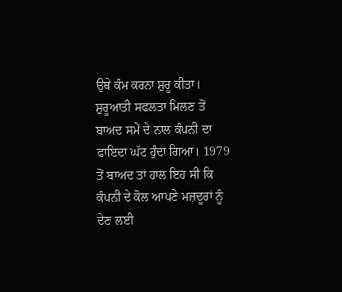ਉਥੇ ਕੰਮ ਕਰਨਾ ਸ਼ੁਰੂ ਕੀਤਾ। ਸ਼ੁਰੂਆਤੀ ਸਫਲਤਾ ਮਿਲਣ ਤੋਂ ਬਾਅਦ ਸਮੇਂ ਦੇ ਨਾਲ ਕੰਪਨੀ ਦਾ ਫਾਇਦਾ ਘੱਟ ਹੁੰਦਾ ਗਿਆ। 1979 ਤੋਂ ਬਾਅਦ ਤਾਂ ਹਾਲ ਇਹ ਸੀ ਕਿ ਕੰਪਨੀ ਦੇ ਕੋਲ ਆਪਣੇ ਮਜ਼ਦੂਰਾਂ ਨੂੰ ਦੇਣ ਲਈ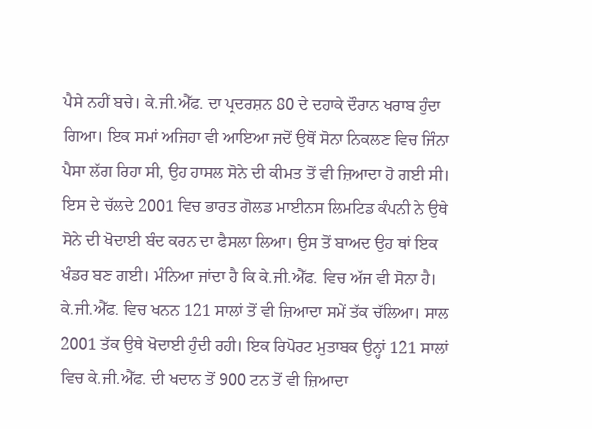ਪੈਸੇ ਨਹੀਂ ਬਚੇ। ਕੇ.ਜੀ.ਐੱਫ. ਦਾ ਪ੍ਰਦਰਸ਼ਨ 80 ਦੇ ਦਹਾਕੇ ਦੌਰਾਨ ਖਰਾਬ ਹੁੰਦਾ ਗਿਆ। ਇਕ ਸਮਾਂ ਅਜਿਹਾ ਵੀ ਆਇਆ ਜਦੋਂ ਉਥੋਂ ਸੋਨਾ ਨਿਕਲਣ ਵਿਚ ਜਿੰਨਾ ਪੈਸਾ ਲੱਗ ਰਿਹਾ ਸੀ, ਉਹ ਹਾਸਲ ਸੋਨੇ ਦੀ ਕੀਮਤ ਤੋਂ ਵੀ ਜ਼ਿਆਦਾ ਹੋ ਗਈ ਸੀ। ਇਸ ਦੇ ਚੱਲਦੇ 2001 ਵਿਚ ਭਾਰਤ ਗੋਲਡ ਮਾਈਨਸ ਲਿਮਟਿਡ ਕੰਪਨੀ ਨੇ ਉਥੇ ਸੋਨੇ ਦੀ ਖੋਦਾਈ ਬੰਦ ਕਰਨ ਦਾ ਫੈਸਲਾ ਲਿਆ। ਉਸ ਤੋਂ ਬਾਅਦ ਉਹ ਥਾਂ ਇਕ ਖੰਡਰ ਬਣ ਗਈ। ਮੰਨਿਆ ਜਾਂਦਾ ਹੈ ਕਿ ਕੇ.ਜੀ.ਐੱਫ. ਵਿਚ ਅੱਜ ਵੀ ਸੋਨਾ ਹੈ।
ਕੇ.ਜੀ.ਐੱਫ. ਵਿਚ ਖਨਨ 121 ਸਾਲਾਂ ਤੋਂ ਵੀ ਜ਼ਿਆਦਾ ਸਮੇਂ ਤੱਕ ਚੱਲਿਆ। ਸਾਲ 2001 ਤੱਕ ਉਥੇ ਖੋਦਾਈ ਹੁੰਦੀ ਰਹੀ। ਇਕ ਰਿਪੋਰਟ ਮੁਤਾਬਕ ਉਨ੍ਹਾਂ 121 ਸਾਲਾਂ ਵਿਚ ਕੇ.ਜੀ.ਐੱਫ. ਦੀ ਖਦਾਨ ਤੋਂ 900 ਟਨ ਤੋਂ ਵੀ ਜ਼ਿਆਦਾ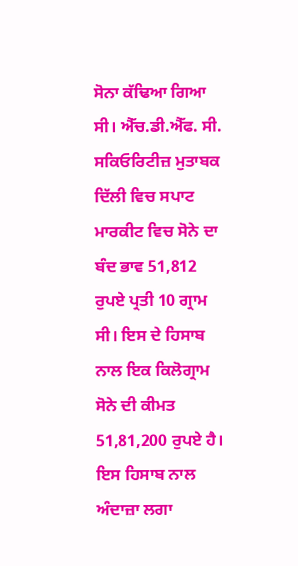ਸੋਨਾ ਕੱਢਿਆ ਗਿਆ ਸੀ। ਐੱਚ.ਡੀ.ਐੱਫ. ਸੀ. ਸਕਿਓਰਿਟੀਜ਼ ਮੁਤਾਬਕ ਦਿੱਲੀ ਵਿਚ ਸਪਾਟ ਮਾਰਕੀਟ ਵਿਚ ਸੋਨੇ ਦਾ ਬੰਦ ਭਾਵ 51,812 ਰੁਪਏ ਪ੍ਰਤੀ 10 ਗ੍ਰਾਮ ਸੀ। ਇਸ ਦੇ ਹਿਸਾਬ ਨਾਲ ਇਕ ਕਿਲੋਗ੍ਰਾਮ ਸੋਨੇ ਦੀ ਕੀਮਤ 51,81,200 ਰੁਪਏ ਹੈ। ਇਸ ਹਿਸਾਬ ਨਾਲ ਅੰਦਾਜ਼ਾ ਲਗਾ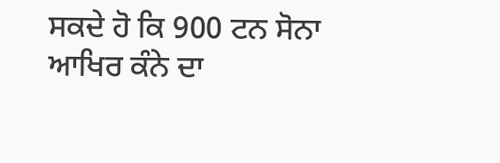ਸਕਦੇ ਹੋ ਕਿ 900 ਟਨ ਸੋਨਾ ਆਖਿਰ ਕੰਨੇ ਦਾ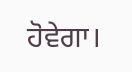ਹੋਵੇਗਾ।